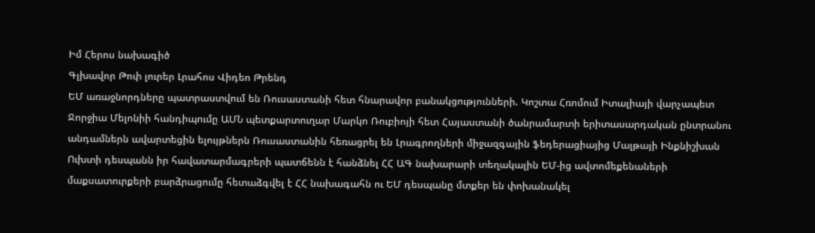Իմ Հերոս նախագիծ
Գլխավոր Թոփ լուրեր Լրահոս Վիդեո Թրենդ
ԵՄ առաջնորդները պատրաստվում են Ռուսաստանի հետ հնարավոր բանակցությունների. Կոշտա Հռոմում Իտալիայի վարչապետ Ջորջիա Մելոնիի հանդիպումը ԱՄՆ պետքարտուղար Մարկո Ռուբիոյի հետ Հայաստանի ծանրամարտի երիտասարդական ընտրանու անդամներն ավարտեցին ելույթներն Ռուսաստանին հեռացրել են Լրագրողների միջազգային ֆեդերացիայից Մալթայի Ինքնիշխան Ուխտի դեսպանն իր հավատարմագրերի պատճենն է հանձնել ՀՀ ԱԳ նախարարի տեղակալին ԵՄ-ից ավտոմեքենաների մաքսատուրքերի բարձրացումը հետաձգվել է ՀՀ նախագահն ու ԵՄ դեսպանը մտքեր են փոխանակել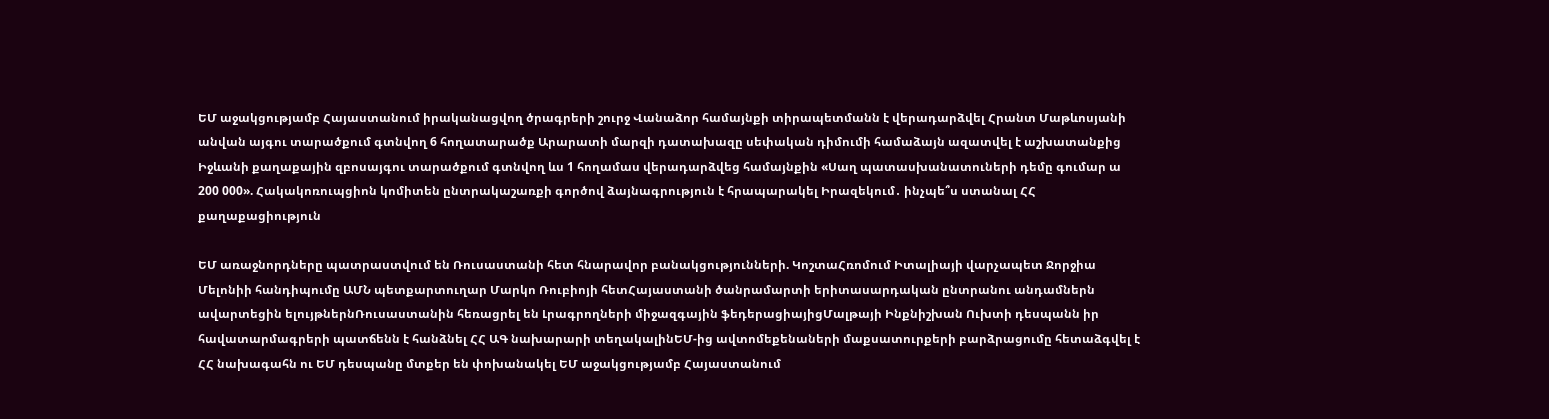ԵՄ աջակցությամբ Հայաստանում իրականացվող ծրագրերի շուրջ Վանաձոր համայնքի տիրապետմանն է վերադարձվել Հրանտ Մաթևոսյանի անվան այգու տարածքում գտնվող 6 հողատարածք Արարատի մարզի դատախազը սեփական դիմումի համաձայն ազատվել է աշխատանքից Իջևանի քաղաքային զբոսայգու տարածքում գտնվող ևս 1 հողամաս վերադարձվեց համայնքին «Սաղ պատասխանատուների դեմը գումար ա 200 000». Հակակոռուպցիոն կոմիտեն ընտրակաշառքի գործով ձայնագրություն է հրապարակել Իրազեկում․ ինչպե՞ս ստանալ ՀՀ քաղաքացիություն

ԵՄ առաջնորդները պատրաստվում են Ռուսաստանի հետ հնարավոր բանակցությունների. ԿոշտաՀռոմում Իտալիայի վարչապետ Ջորջիա Մելոնիի հանդիպումը ԱՄՆ պետքարտուղար Մարկո Ռուբիոյի հետՀայաստանի ծանրամարտի երիտասարդական ընտրանու անդամներն ավարտեցին ելույթներնՌուսաստանին հեռացրել են Լրագրողների միջազգային ֆեդերացիայիցՄալթայի Ինքնիշխան Ուխտի դեսպանն իր հավատարմագրերի պատճենն է հանձնել ՀՀ ԱԳ նախարարի տեղակալինԵՄ-ից ավտոմեքենաների մաքսատուրքերի բարձրացումը հետաձգվել է ՀՀ նախագահն ու ԵՄ դեսպանը մտքեր են փոխանակել ԵՄ աջակցությամբ Հայաստանում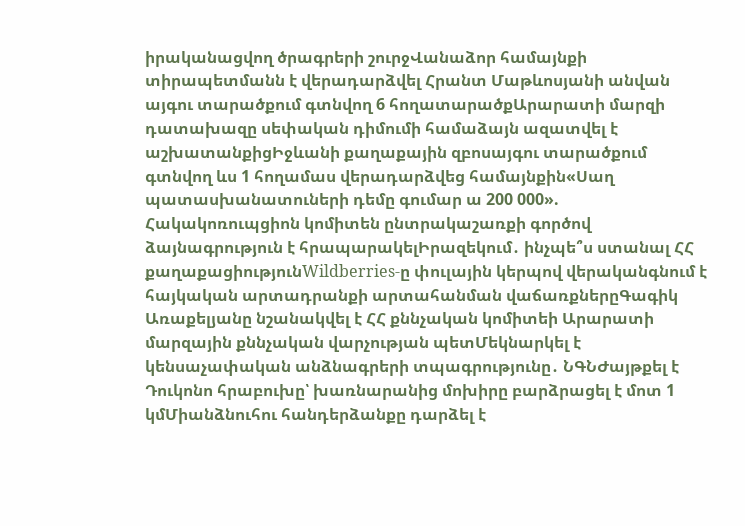իրականացվող ծրագրերի շուրջՎանաձոր համայնքի տիրապետմանն է վերադարձվել Հրանտ Մաթևոսյանի անվան այգու տարածքում գտնվող 6 հողատարածքԱրարատի մարզի դատախազը սեփական դիմումի համաձայն ազատվել է աշխատանքիցԻջևանի քաղաքային զբոսայգու տարածքում գտնվող ևս 1 հողամաս վերադարձվեց համայնքին«Սաղ պատասխանատուների դեմը գումար ա 200 000». Հակակոռուպցիոն կոմիտեն ընտրակաշառքի գործով ձայնագրություն է հրապարակելԻրազեկում․ ինչպե՞ս ստանալ ՀՀ քաղաքացիությունWildberries-ը փուլային կերպով վերականգնում է հայկական արտադրանքի արտահանման վաճառքներըԳագիկ Առաքելյանը նշանակվել է ՀՀ քննչական կոմիտեի Արարատի մարզային քննչական վարչության պետՄեկնարկել է կենսաչափական անձնագրերի տպագրությունը․ ՆԳՆԺայթքել է Դուկոնո հրաբուխը՝ խառնարանից մոխիրը բարձրացել է մոտ 1 կմՄիանձնուհու հանդերձանքը դարձել է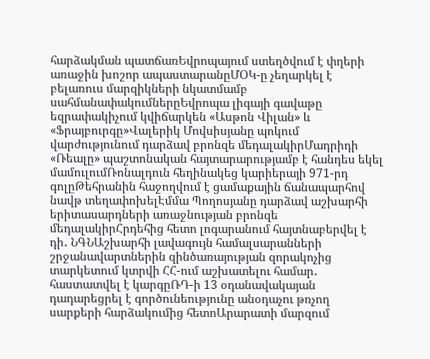հարձակման պատճառԵվրոպայում ստեղծվում է փղերի առաջին խոշոր ապաստարանըՄՕԿ-ը չեղարկել է բելառուս մարզիկների նկատմամբ սահմանափակումներըԵվրոպա լիգայի գավաթը եզրափակիչում կվիճարկեն «Ասթոն Վիլան» և «Ֆրայբուրգը»Վալերիկ Մովսիսյանը պոկում վարժությունում դարձավ բրոնզե մեդալակիրՄադրիդի «Ռեալը» պաշտոնական հայտարարությամբ է հանդես եկել մամուլումՌոնալդուն հեղինակեց կարիերայի 971-րդ գոլըԹեհրանին հաջողվում է ցամաքային ճանապարհով նավթ տեղափոխելԷմմա Պողոսյանը դարձավ աշխարհի երիտասարդների առաջնության բրոնզե մեդալակիրՀրդեհից հետո լոգարանում հայտնաբերվել է դի․ ՆԳՆԱշխարհի լավագույն համալսարանների շրջանավարտներին զինծառայության զորակոչից տարկետում կտրվի ՀՀ-ում աշխատելու համար․ հաստատվել է կարգըՌԴ-ի 13 օդանավակայան դադարեցրել է գործունեությունը անօդաչու թռչող սարքերի հարձակումից հետոԱրարատի մարզում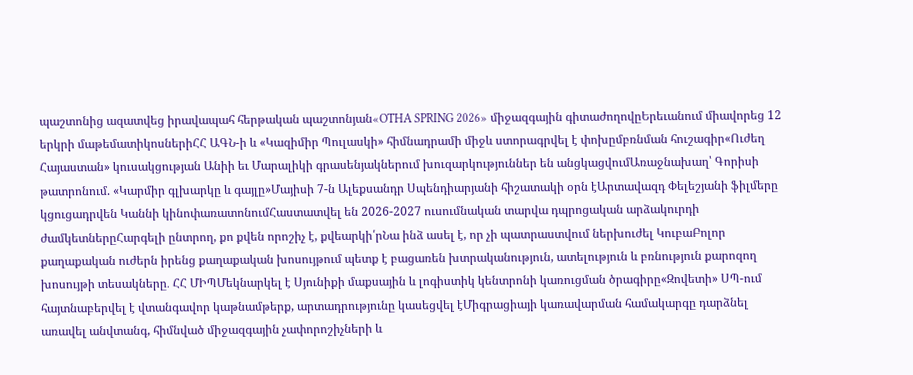պաշտոնից ազատվեց իրավապահ հերթական պաշտոնյան«OTHA SPRING 2026» միջազգային գիտաժողովըԵրեւանում միավորեց 12 երկրի մաթեմատիկոսներիՀՀ ԱԳՆ-ի և «Կազիմիր Պուլասկի» հիմնադրամի միջև ստորագրվել է փոխըմբռնման հուշագիր«Ուժեղ Հայաստան» կուսակցության Անիի եւ Մարալիկի գրասենյակներում խուզարկություններ են անցկացվումԱռաջնախաղ՝ Գորիսի թատրոնում. «Կարմիր գլխարկը և գայլը»Մայիսի 7-ն Ալեքսանդր Սպենդիարյանի հիշատակի օրն էԱրտավազդ Փելեշյանի ֆիլմերը կցուցադրվեն Կաննի կինոփառատոնումՀաստատվել են 2026-2027 ուսումնական տարվա դպրոցական արձակուրդի ժամկետներըՀարգելի ընտրող, քո քվեն որոշիչ է, քվեարկի՛րՆա ինձ ասել է, որ չի պատրաստվում ներխուժել ԿուբաԲոլոր քաղաքական ուժերն իրենց քաղաքական խոսույթում պետք է բացառեն խտրականություն, ատելություն և բռնություն քարոզող խոսույթի տեսակները․ ՀՀ ՄԻՊՄեկնարկել է Սյունիքի մաքսային և լոգիստիկ կենտրոնի կառուցման ծրագիրը«Զովետի» ՍՊ-ում հայտնաբերվել է վտանգավոր կաթնամթերք, արտադրությունը կասեցվել էՄիգրացիայի կառավարման համակարգը դարձնել առավել անվտանգ, հիմնված միջազգային չափորոշիչների և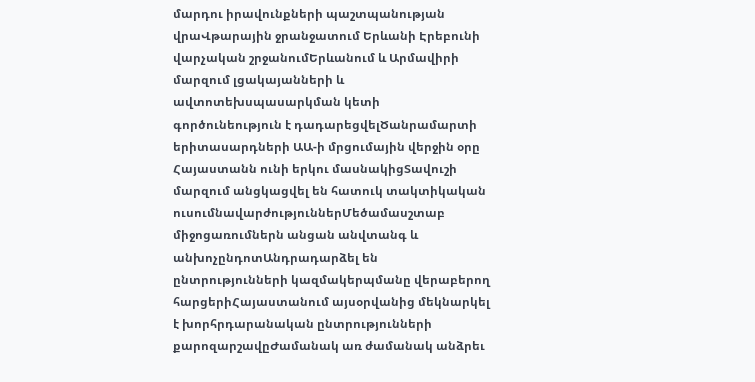մարդու իրավունքների պաշտպանության վրաՎթարային ջրանջատում Երևանի Էրեբունի վարչական շրջանումԵրևանում և Արմավիրի մարզում լցակայանների և ավտոտեխսպասարկման կետի գործունեություն է դադարեցվելԾանրամարտի երիտասարդների ԱԱ-ի մրցումային վերջին օրը Հայաստանն ունի երկու մասնակիցՏավուշի մարզում անցկացվել են հատուկ տակտիկական ուսումնավարժություններՄեծամասշտաբ միջոցառումներն անցան անվտանգ և անխոչընդոտԱնդրադարձել են ընտրությունների կազմակերպմանը վերաբերող հարցերիՀայաստանում այսօրվանից մեկնարկել է խորհրդարանական ընտրությունների քարոզարշավըԺամանակ առ ժամանակ անձրեւ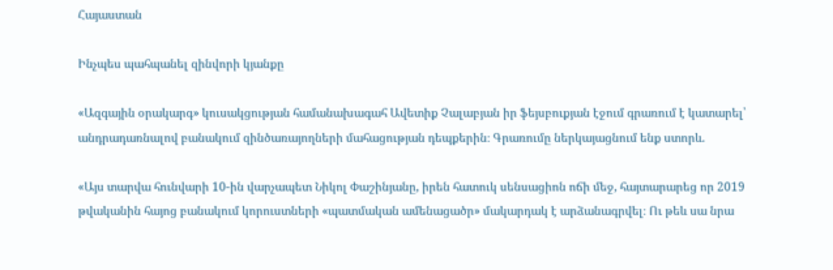Հայաստան

Ինչպես պահպանել զինվորի կյանքը

«Ազգային օրակարգ» կուսակցության համանախագահ Ավետիք Չալաբյան իր ֆեյսբուքյան էջում գրառում է կատարել՝ անդրադառնալով բանակում զինծառայողների մահացության դեպքերին։ Գրառումը ներկայացնում ենք ստորև.

«Այս տարվա հունվարի 10-ին վարչապետ Նիկոլ Փաշինյանը, իրեն հատուկ սենսացիոն ոճի մեջ, հայտարարեց որ 2019 թվականին հայոց բանակում կորուստների «պատմական ամենացածր» մակարդակ է արձանագրվել։ Ու թեև սա նրա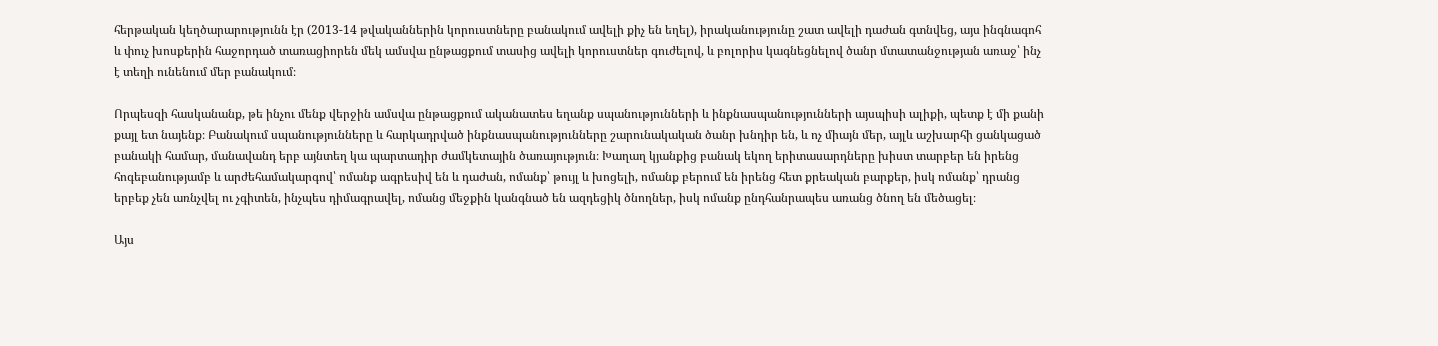հերթական կեղծարարությունն էր (2013-14 թվականներին կորուստները բանակում ավելի քիչ են եղել), իրականությունը շատ ավելի դաժան գտնվեց, այս ինգնագոհ և փուչ խոսքերին հաջորդած տառացիորեն մեկ ամսվա ընթացքում տասից ավելի կորուստներ գուժելով, և բոլորիս կագնեցնելով ծանր մտատանջության առաջ՝ ինչ է տեղի ունենում մեր բանակում։

Որպեսզի հասկանանք, թե ինչու մենք վերջին ամսվա ընթացքում ականատես եղանք սպանությունների և ինքնասպանությունների այսպիսի ալիքի, պետք է մի քանի քայլ ետ նայենք։ Բանակում սպանությունները և հարկադրված ինքնասպանությունները շարունակական ծանր խնդիր են, և ոչ միայն մեր, այլև աշխարհի ցանկացած բանակի համար, մանավանդ երբ այնտեղ կա պարտադիր ժամկետային ծառայություն։ Խաղաղ կյանքից բանակ եկող երիտասարդները խիստ տարբեր են իրենց հոգեբանությամբ և արժեհամակարգով՝ ոմանք ագրեսիվ են և դաժան, ոմանք՝ թույլ և խոցելի, ոմանք բերում են իրենց հետ քրեական բարքեր, իսկ ոմանք՝ դրանց երբեք չեն առնչվել ու չգիտեն, ինչպես դիմագրավել, ոմանց մեջքին կանգնած են ազդեցիկ ծնողներ, իսկ ոմանք ընդհանրապես առանց ծնող են մեծացել։

Այս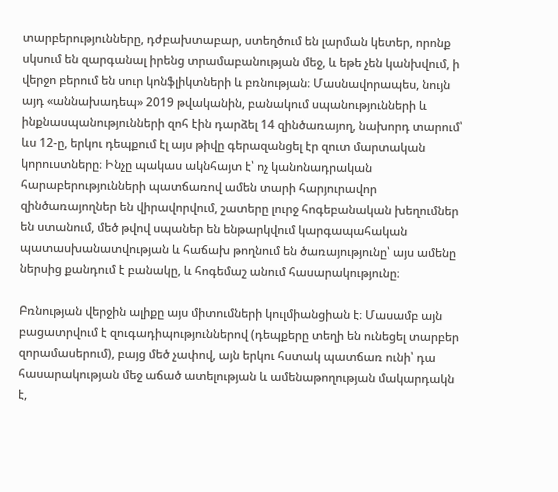տարբերությունները, դժբախտաբար, ստեղծում են լարման կետեր, որոնք սկսում են զարգանալ իրենց տրամաբանության մեջ, և եթե չեն կանխվում, ի վերջո բերում են սուր կոնֆլիկտների և բռնության։ Մասնավորապես, նույն այդ «աննախադեպ» 2019 թվականին, բանակում սպանությունների և ինքնասպանությունների զոհ էին դարձել 14 զինծառայող, նախորդ տարում՝ ևս 12-ը, երկու դեպքում էլ այս թիվը գերազանցել էր զուտ մարտական կորուստները։ Ինչը պակաս ակնհայտ է՝ ոչ կանոնադրական հարաբերությունների պատճառով ամեն տարի հարյուրավոր զինծառայողներ են վիրավորվում, շատերը լուրջ հոգեբանական խեղումներ են ստանում, մեծ թվով սպաներ են ենթարկվում կարգապահական պատասխանատվության և հաճախ թողնում են ծառայությունը՝ այս ամենը ներսից քանդում է բանակը, և հոգեմաշ անում հասարակությունը։

Բռնության վերջին ալիքը այս միտումների կուլմիանցիան է։ Մասամբ այն բացատրվում է զուգադիպություններով (դեպքերը տեղի են ունեցել տարբեր զորամասերում), բայց մեծ չափով, այն երկու հստակ պատճառ ունի՝ դա հասարակության մեջ աճած ատելության և ամենաթողության մակարդակն է,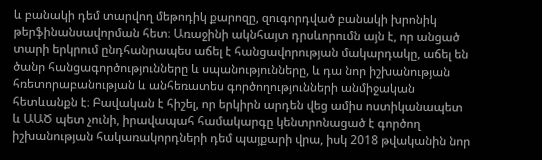և բանակի դեմ տարվող մեթոդիկ քարոզը, զուգորդված բանակի խրոնիկ թերֆինանսավորման հետ։ Առաջինի ակնհայտ դրսևորումն այն է, որ անցած տարի երկրում ընդհանրապես աճել է հանցավորության մակարդակը, աճել են ծանր հանցագործությունները և սպանությունները, և դա նոր իշխանության հռետորաբանության և անհեռատես գործողությունների անմիջական հետևանքն է։ Բավական է հիշել, որ երկիրն արդեն վեց ամիս ոստիկանապետ և ԱԱԾ պետ չունի, իրավապահ համակարգը կենտրոնացած է գործող իշխանության հակառակորդների դեմ պայքարի վրա, իսկ 2018 թվականին նոր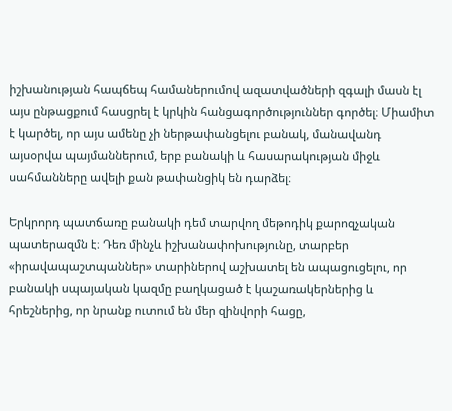իշխանության հապճեպ համաներումով ազատվածների զգալի մասն էլ այս ընթացքում հասցրել է կրկին հանցագործություններ գործել։ Միամիտ է կարծել, որ այս ամենը չի ներթափանցելու բանակ, մանավանդ այսօրվա պայմաններում, երբ բանակի և հասարակության միջև սահմանները ավելի քան թափանցիկ են դարձել։

Երկրորդ պատճառը բանակի դեմ տարվող մեթոդիկ քարոզչական պատերազմն է։ Դեռ մինչև իշխանափոխությունը, տարբեր «իրավապաշտպաններ» տարիներով աշխատել են ապացուցելու, որ բանակի սպայական կազմը բաղկացած է կաշառակերներից և հրեշներից, որ նրանք ուտում են մեր զինվորի հացը,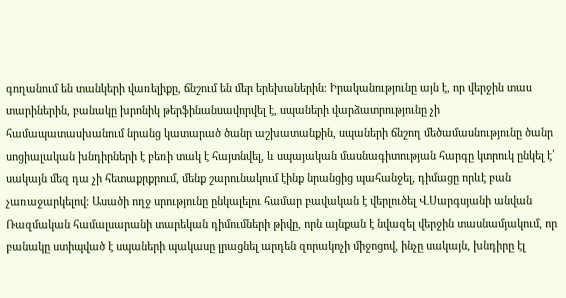գողանում են տանկերի վառելիքը, ճնշում են մեր երեխաներին։ Իրականությունը այն է, որ վերջին տաս տարիներին, բանակը խրոնիկ թերֆինանսավորվել է, սպաների վարձատրությունը չի համապատասխանում նրանց կատարած ծանր աշխատանքին, սպաների ճնշող մեծամասնությունը ծանր սոցիալական խնդիրների է բեռի տակ է հայտնվել, և սպայական մասնագիտության հարգը կտրուկ ընկել է՝ սակայն մեզ դա չի հետաքրքրում, մենք շարունակում էինք նրանցից պահանջել, դիմացը որևէ բան չառաջարկելով։ Ասածի ողջ սրությունը ընկալելու համար բավական է վերլուծել Վ․Սարգսյանի անվան Ռազմական համալսարանի տարեկան դիմումների թիվը, որն այնքան է նվազել վերջին տասնամյակում, որ բանակը ստիպված է սպաների պակասը լրացնել արդեն զորակոչի միջոցով, ինչը սակայն, խնդիրը էլ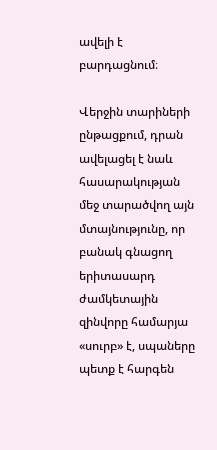ավելի է բարդացնում։

Վերջին տարիների ընթացքում, դրան ավելացել է նաև հասարակության մեջ տարածվող այն մտայնությունը, որ բանակ գնացող երիտասարդ ժամկետային զինվորը համարյա «սուրբ» է, սպաները պետք է հարգեն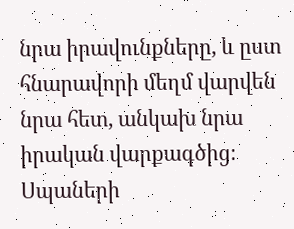նրա իրավունքները, և ըստ հնարավորի մեղմ վարվեն նրա հետ, անկախ նրա իրական վարքագծից։ Սպաների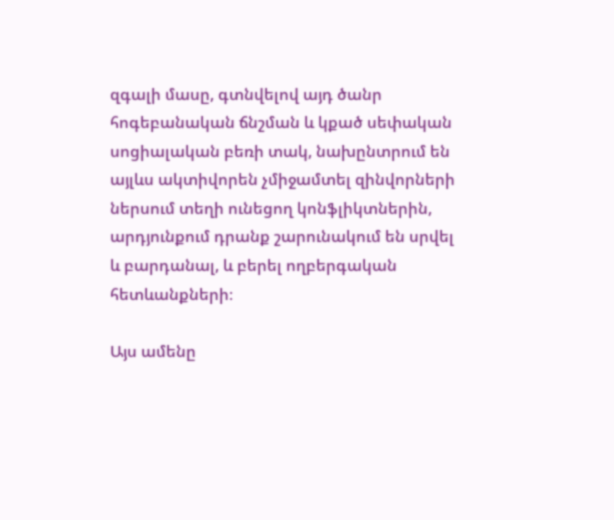զգալի մասը, գտնվելով այդ ծանր հոգեբանական ճնշման և կքած սեփական սոցիալական բեռի տակ, նախընտրում են այլևս ակտիվորեն չմիջամտել զինվորների ներսում տեղի ունեցող կոնֆլիկտներին, արդյունքում դրանք շարունակում են սրվել և բարդանալ, և բերել ողբերգական հետևանքների։

Այս ամենը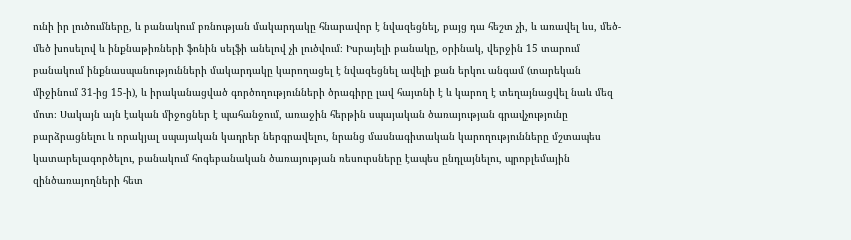ունի իր լուծումները, և բանակում բռնության մակարդակը հնարավոր է նվազեցնել, բայց դա հեշտ չի, և առավել ևս, մեծ-մեծ խոսելով և ինքնաթիռների ֆոնին սելֆի անելով չի լուծվում։ Իսրայելի բանակը, օրինակ, վերջին 15 տարում բանակում ինքնասպանությունների մակարդակը կարողացել է նվազեցնել ավելի քան երկու անգամ (տարեկան միջինում 31-ից 15-ի), և իրականացված գործողությունների ծրագիրը լավ հայտնի է և կարող է տեղայնացվել նաև մեզ մոտ։ Սակայն այն էական միջոցներ է պահանջում, առաջին հերթին սպայական ծառայության գրավչությունը բարձրացնելու և որակյալ սպայական կադրեր ներգրավելու, նրանց մասնագիտական կարողությունները մշտապես կատարելագործելու, բանակում հոգեբանական ծառայության ռեսուրսները էապես ընդլայնելու, պրոբլեմային զինծառայողների հետ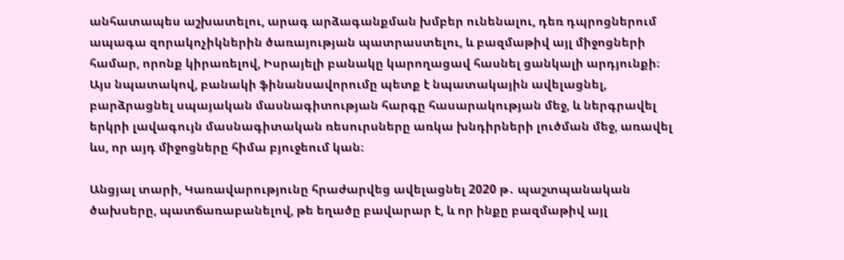անհատապես աշխատելու, արագ արձագանքման խմբեր ունենալու, դեռ դպրոցներում ապագա զորակոչիկներին ծառայության պատրաստելու, և բազմաթիվ այլ միջոցների համար, որոնք կիրառելով, Իսրայելի բանակը կարողացավ հասնել ցանկալի արդյունքի։ Այս նպատակով, բանակի ֆինանսավորումը պետք է նպատակային ավելացնել, բարձրացնել սպայական մասնագիտության հարգը հասարակության մեջ, և ներգրավել երկրի լավագույն մասնագիտական ռեսուրսները առկա խնդիրների լուծման մեջ, առավել ևս, որ այդ միջոցները հիմա բյուջեում կան։

Անցյալ տարի, Կառավարությունը հրաժարվեց ավելացնել 2020 թ․ պաշտպանական ծախսերը, պատճառաբանելով, թե եղածը բավարար է, և որ ինքը բազմաթիվ այլ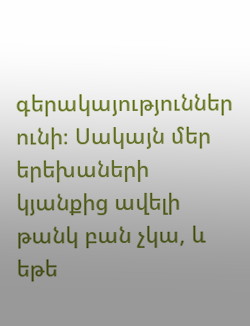գերակայություններ ունի։ Սակայն մեր երեխաների կյանքից ավելի թանկ բան չկա, և եթե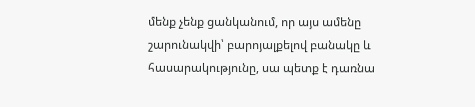մենք չենք ցանկանում, որ այս ամենը շարունակվի՝ բարոյալքելով բանակը և հասարակությունը, սա պետք է դառնա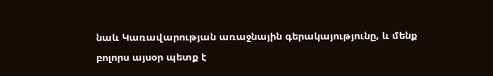նաև Կառավարության առաջնային գերակայությունը, և մենք բոլորս այսօր պետք է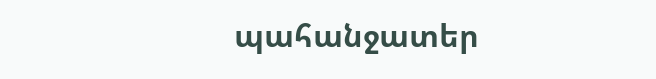պահանջատեր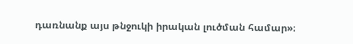դառնանք այս թնջուկի իրական լուծման համար»։